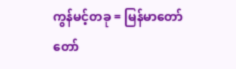ကွန်မင့်တခု = မြန်မာတော်တော်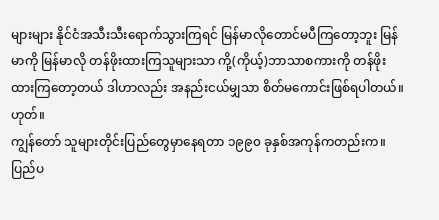များများ နိုင်ငံအသီးသီးရောက်သွားကြရင် မြန်မာလိုတောင်မပီကြတော့ဘူး မြန်မာကို မြန်မာလို တန်ဖိုးထားကြသူများသာ ကို့(ကိုယ့်)ဘာသာစကားကို တန်ဖိုးထားကြတော့တယ် ဒါဟာလည်း အနည်းငယ်မျှသာ စိတ်မကောင်းဖြစ်ရပါတယ်။
ဟုတ်။
ကျွန်တော် သူများတိုင်းပြည်တွေမှာနေရတာ ၁၉၉၀ ခုနှစ်အကုန်ကတည်းက။ ပြည်ပ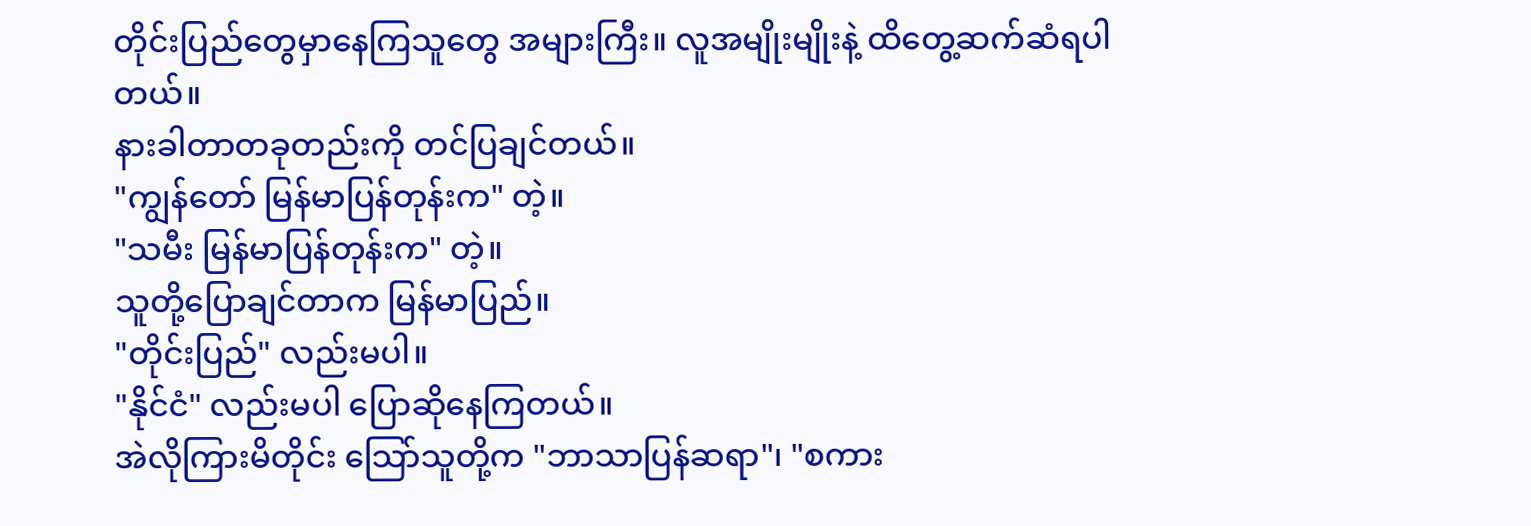တိုင်းပြည်တွေမှာနေကြသူတွေ အများကြီး။ လူအမျိုးမျိုးနဲ့ ထိတွေ့ဆက်ဆံရပါတယ်။
နားခါတာတခုတည်းကို တင်ပြချင်တယ်။
"ကျွန်တော် မြန်မာပြန်တုန်းက" တဲ့။
"သမီး မြန်မာပြန်တုန်းက" တဲ့။
သူတို့ပြောချင်တာက မြန်မာပြည်။
"တိုင်းပြည်" လည်းမပါ။
"နိုင်ငံ" လည်းမပါ ပြောဆိုနေကြတယ်။
အဲလိုကြားမိတိုင်း သြော်သူတို့က "ဘာသာပြန်ဆရာ"၊ "စကား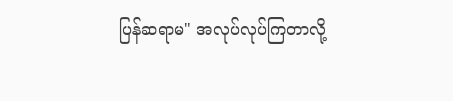ပြန်ဆရာမ" အလုပ်လုပ်ကြတာလို့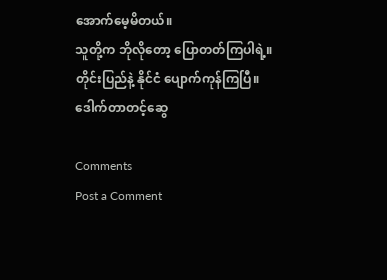အောက်မေ့မိတယ်။
သူတို့က ဘိုလိုတော့ ပြောတတ်ကြပါရဲ့။
တိုင်းပြည်နဲ့ နိုင်ငံ ပျောက်ကုန်ကြပြီ။
ဒေါက်တာတင့်ဆွေ

Comments
Post a Comment